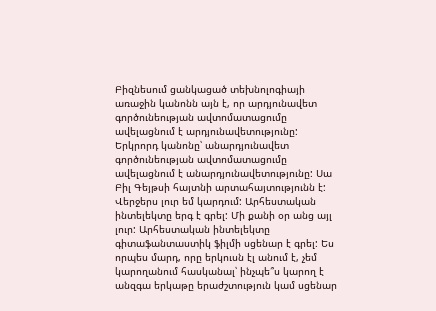Բիզնեսում ցանկացած տեխնոլոգիայի առաջին կանոնն այն է, որ արդյունավետ գործունեության ավտոմատացումը ավելացնում է արդյունավետությունը: Երկրորդ կանոնը՝ անարդյունավետ գործունեության ավտոմատացումը ավելացնում է անարդյունավետությունը: Սա Բիլ Գեյթսի հայտնի արտահայտությունն է:
Վերջերս լուր եմ կարդում: Արհեստական ինտելեկտը երգ է գրել: Մի քանի օր անց այլ լուր: Արհեստական ինտելեկտը գիտաֆանտաստիկ ֆիլմի սցենար է գրել: Ես որպես մարդ, որը երկուսն էլ անում է, չեմ կարողանում հասկանալ՝ ինչպե՞ս կարող է անզգա երկաթը երաժշտություն կամ սցենար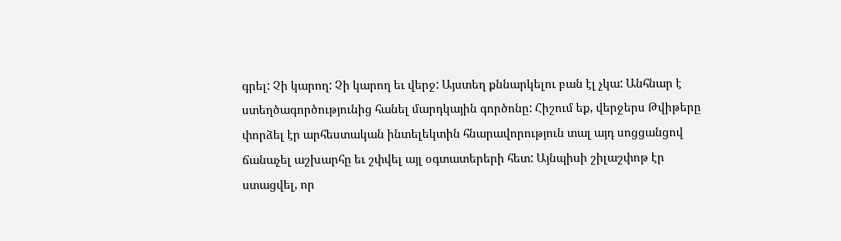գրել: Չի կարող: Չի կարող եւ վերջ: Այստեղ քննարկելու բան էլ չկա: Անհնար է ստեղծագործությունից հանել մարդկային գործոնը: Հիշում եք, վերջերս Թվիթերը փորձել էր արհեստական ինտելեկտին հնարավորություն տալ այդ սոցցանցով ճանաչել աշխարհը եւ շփվել այլ օգտատերերի հետ: Այնպիսի շիլաշփոթ էր ստացվել, որ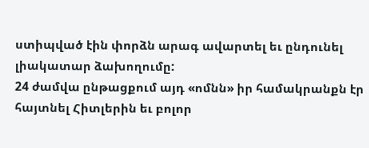ստիպված էին փորձն արագ ավարտել եւ ընդունել լիակատար ձախողումը:
24 ժամվա ընթացքում այդ «ոմնն» իր համակրանքն էր հայտնել Հիտլերին եւ բոլոր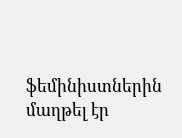ֆեմինիստներին մաղթել էր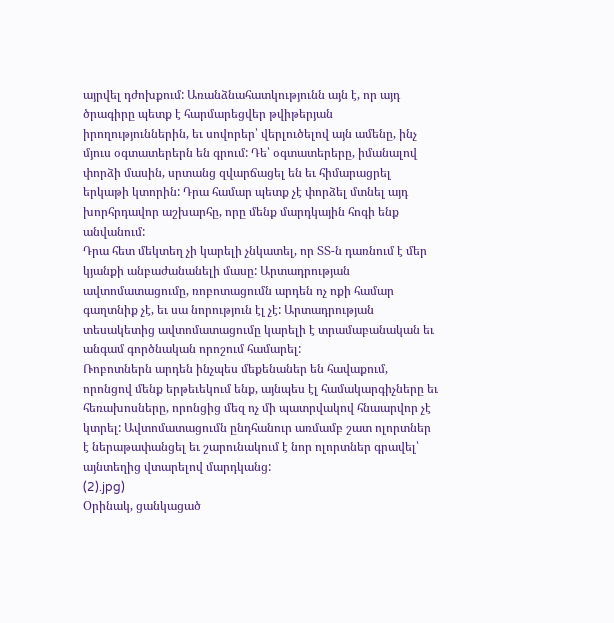այրվել դժոխքում: Առանձնահատկությունն այն է, որ այդ ծրագիրը պետք է հարմարեցվեր թվիթերյան իրողություններին, եւ սովորեր՝ վերլուծելով այն ամենը, ինչ մյուս օգտատերերն են գրում: Դե՝ օգտատերերը, իմանալով փորձի մասին, սրտանց զվարճացել են եւ հիմարացրել երկաթի կտորին: Դրա համար պետք չէ փորձել մտնել այդ խորհրդավոր աշխարհը, որը մենք մարդկային հոգի ենք անվանում:
Դրա հետ մեկտեղ չի կարելի չնկատել, որ ՏՏ-ն դառնում է մեր կյանքի անբաժանանելի մասը: Արտադրության ավտոմատացումը, ռոբոտացումն արդեն ոչ ոքի համար գաղտնիք չէ, եւ սա նորություն էլ չէ: Արտադրության տեսակետից ավտոմատացումը կարելի է տրամաբանական եւ անգամ գործնական որոշում համարել:
Ռոբոտներն արդեն ինչպես մեքենաներ են հավաքում, որոնցով մենք երթեւեկում ենք, այնպես էլ համակարգիչները եւ հեռախոսները, որոնցից մեզ ոչ մի պատրվակով հնաարվոր չէ կտրել: Ավտոմատացումն ընդհանուր առմամբ շատ ոլորտներ է ներաթափանցել եւ շարունակում է նոր ոլորտներ գրավել՝ այնտեղից վտարելով մարդկանց:
(2).jpg)
Օրինակ, ցանկացած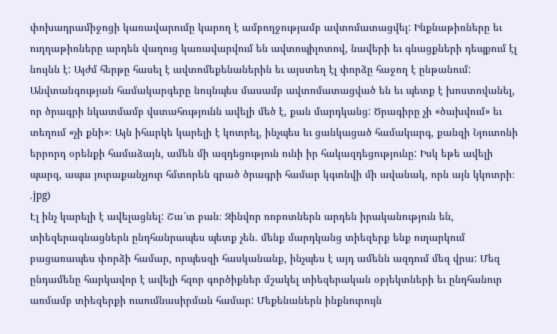փոխադրամիջոցի կառավարումը կարող է ամբողջությամբ ավտոմատացվել: Ինքնաթիռները եւ ուղղաթիռները արդեն վաղուց կառավարվում են ավտոպիլոտով, նավերի եւ գնացքների դեպքում էլ նույնն է: Այժմ հերթը հասել է ավտոմեքենաներին եւ այստեղ էլ փորձը հաջող է ընթանում:
Անվտանգության համակարգերը նույնպես մասամբ ավտոմատացված են եւ պետք է խոստովանել, որ ծրագրի նկատմամբ վստահությունն ավելի մեծ է, քան մարդկանց: Ծրագիրը չի «ծախվում» եւ տեղում «չի քնի»։ Այն իհարկե կարելի է կոտրել, ինչպես եւ ցանկացած համակարգ, քանզի Նյուտոնի երրորդ օրենքի համաձայն, ամեն մի ազդեցություն ունի իր հակազդեցությունը: Իսկ եթե ավելի պարզ, ապա յուրաքանչյուր հմտորեն գրած ծրագրի համար կգտնվի մի ավանակ, որն այն կկոտրի։
.jpg)
Էլ ինչ կարելի է ավելացնել: Շա՜տ բան։ Զինվոր ռոբոտներն արդեն իրականություն են, տիեզերագնացներն ընդհանրապես պետք չեն. մենք մարդկանց տիեզերք ենք ուղարկում բացառապես փորձի համար, որպեսզի հասկանանք, ինչպես է այդ ամենն ազդում մեզ վրա: Մեզ ընդամենը հարկավոր է ավելի հզոր գործիքներ մշակել տիեզերական օբյեկտների եւ ընդհանուր առմամբ տիեզերքի ուսումնասիրման համար: Մեքենաներն ինքնուրույն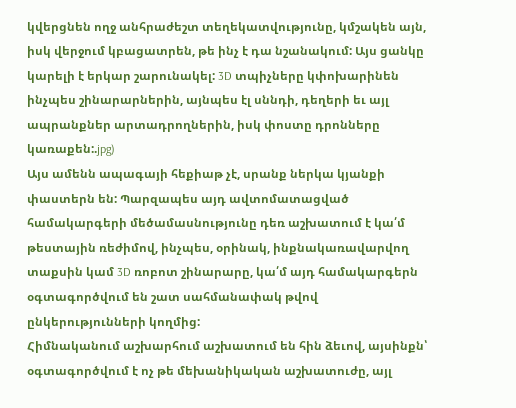կվերցնեն ողջ անհրաժեշտ տեղեկատվությունը, կմշակեն այն, իսկ վերջում կբացատրեն, թե ինչ է դա նշանակում: Այս ցանկը կարելի է երկար շարունակել: 3D տպիչները կփոխարինեն ինչպես շինարարներին, այնպես էլ սննդի, դեղերի եւ այլ ապրանքներ արտադրողներին, իսկ փոստը դրոնները կառաքեն:.jpg)
Այս ամենն ապագայի հեքիաթ չէ, սրանք ներկա կյանքի փաստերն են: Պարզապես այդ ավտոմատացված համակարգերի մեծամասնությունը դեռ աշխատում է կա՛մ թեստային ռեժիմով, ինչպես, օրինակ, ինքնակառավարվող տաքսին կամ 3D ռոբոտ շինարարը, կա՛մ այդ համակարգերն օգտագործվում են շատ սահմանափակ թվով ընկերությունների կողմից:
Հիմնականում աշխարհում աշխատում են հին ձեւով, այսինքն՝ օգտագործվում է ոչ թե մեխանիկական աշխատուժը, այլ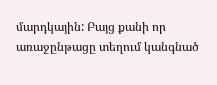մարդկային: Բայց քանի որ առաջընթացը տեղում կանգնած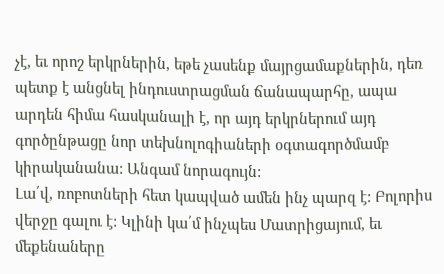չէ, եւ որոշ երկրներին, եթե չասենք մայրցամաքներին, դեռ պետք է անցնել ինդուստրացման ճանապարհը, ապա արդեն հիմա հասկանալի է, որ այդ երկրներում այդ գործընթացը նոր տեխնոլոգիաների օգտագործմամբ կիրականանա: Անգամ նորագույն:
Լա՛վ, ռոբոտների հետ կապված ամեն ինչ պարզ է: Բոլորիս վերջը գալու է: Կլինի կա՛մ ինչպես Մատրիցայում, եւ մեքենաները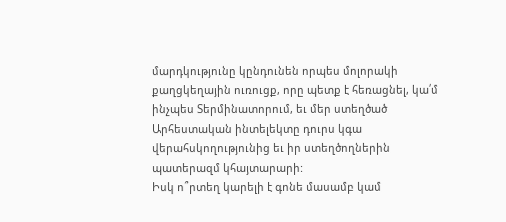մարդկությունը կընդունեն որպես մոլորակի քաղցկեղային ուռուցք, որը պետք է հեռացնել, կա՛մ ինչպես Տերմինատորում, եւ մեր ստեղծած Արհեստական ինտելեկտը դուրս կգա վերահսկողությունից եւ իր ստեղծողներին պատերազմ կհայտարարի:
Իսկ ո՞րտեղ կարելի է գոնե մասամբ կամ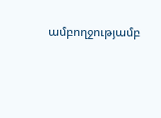ամբողջությամբ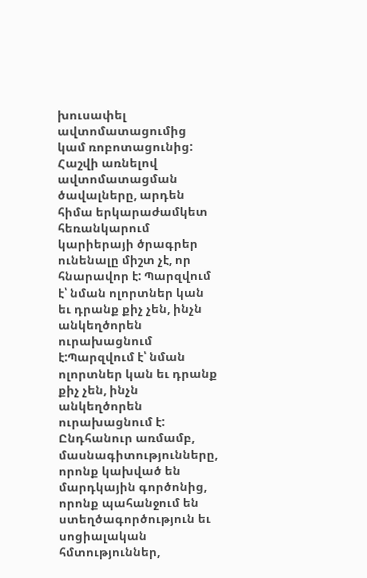խուսափել ավտոմատացումից կամ ռոբոտացունից: Հաշվի առնելով ավտոմատացման ծավալները, արդեն հիմա երկարաժամկետ հեռանկարում կարիերայի ծրագրեր ունենալը միշտ չէ, որ հնարավոր է: Պարզվում է՝ նման ոլորտներ կան եւ դրանք քիչ չեն, ինչն անկեղծորեն ուրախացնում է:Պարզվում է՝ նման ոլորտներ կան եւ դրանք քիչ չեն, ինչն անկեղծորեն ուրախացնում է:
Ընդհանուր առմամբ, մասնագիտությունները, որոնք կախված են մարդկային գործոնից, որոնք պահանջում են ստեղծագործություն եւ սոցիալական հմտություններ,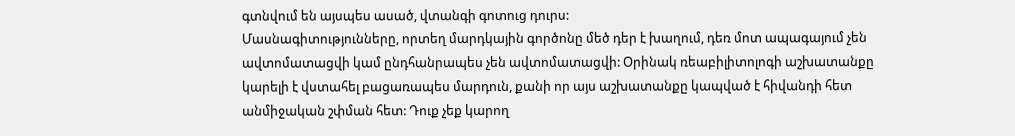գտնվում են այսպես ասած, վտանգի գոտուց դուրս:
Մասնագիտությունները, որտեղ մարդկային գործոնը մեծ դեր է խաղում, դեռ մոտ ապագայում չեն ավտոմատացվի կամ ընդհանրապես չեն ավտոմատացվի: Օրինակ ռեաբիլիտոլոգի աշխատանքը կարելի է վստահել բացառապես մարդուն, քանի որ այս աշխատանքը կապված է հիվանդի հետ անմիջական շփման հետ: Դուք չեք կարող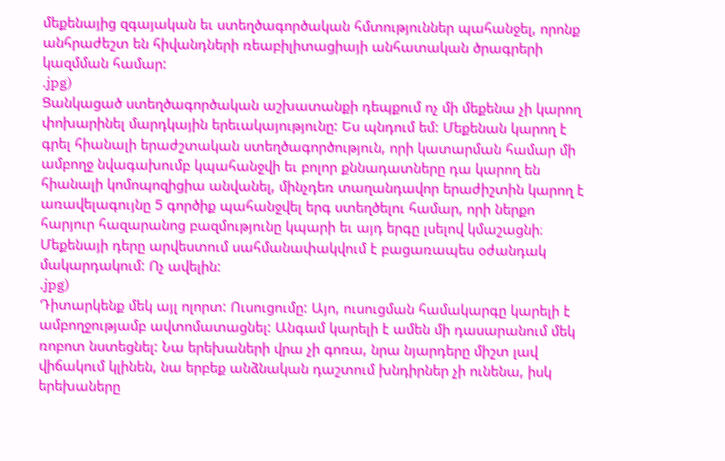մեքենայից զգայական եւ ստեղծագործական հմտություններ պահանջել, որոնք անհրաժեշտ են հիվանդների ռեաբիլիտացիայի անհատական ծրագրերի կազմման համար:
.jpg)
Ցանկացած ստեղծագործական աշխատանքի դեպքում ոչ մի մեքենա չի կարող փոխարինել մարդկային երեւակայությունը: Ես պնդում եմ: Մեքենան կարող է գրել հիանալի երաժշտական ստեղծագործություն, որի կատարման համար մի ամբողջ նվագախումբ կպահանջվի եւ բոլոր քննադատները դա կարող են հիանալի կոմոպոզիցիա անվանել, մինչդեռ տաղանդավոր երաժիշտին կարող է առավելագույնը 5 գործիք պահանջվել երգ ստեղծելու համար, որի ներքո հարյուր հազարանոց բազմությունը կպարի եւ այդ երգը լսելով կմաշացնի։ Մեքենայի դերը արվեստում սահմանափակվում է բացառապես օժանդակ մակարդակում: Ոչ ավելին:
.jpg)
Դիտարկենք մեկ այլ ոլորտ: Ուսուցումը: Այո, ուսուցման համակարգը կարելի է ամբողջությամբ ավտոմատացնել: Անգամ կարելի է ամեն մի դասարանում մեկ ռոբոտ նստեցնել: Նա երեխաների վրա չի գոռա, նրա նյարդերը միշտ լավ վիճակում կլինեն, նա երբեք անձնական դաշտում խնդիրներ չի ունենա, իսկ երեխաները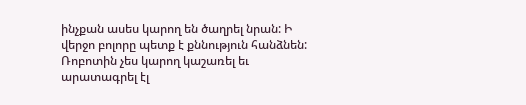ինչքան ասես կարող են ծաղրել նրան: Ի վերջո բոլորը պետք է քննություն հանձնեն: Ռոբոտին չես կարող կաշառել եւ արատագրել էլ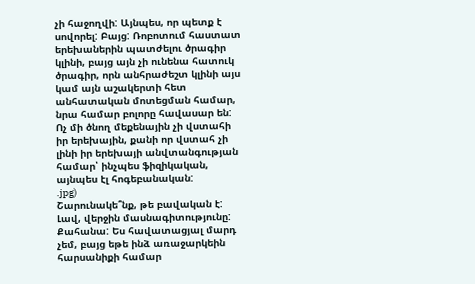չի հաջողվի: Այնպես, որ պետք է սովորել: Բայց: Ռոբոտում հաստատ երեխաներին պատժելու ծրագիր կլինի, բայց այն չի ունենա հատուկ ծրագիր, որն անհրաժեշտ կլինի այս կամ այն աշակերտի հետ անհատական մոտեցման համար, նրա համար բոլորը հավասար են: Ոչ մի ծնող մեքենային չի վստահի իր երեխային, քանի որ վստահ չի լինի իր երեխայի անվտանգության համար՝ ինչպես ֆիզիկական, այնպես էլ հոգեբանական:
.jpg)
Շարունակե՞նք, թե բավական է: Լավ, վերջին մասնագիտությունը: Քահանա: Ես հավատացյալ մարդ չեմ, բայց եթե ինձ առաջարկեին հարսանիքի համար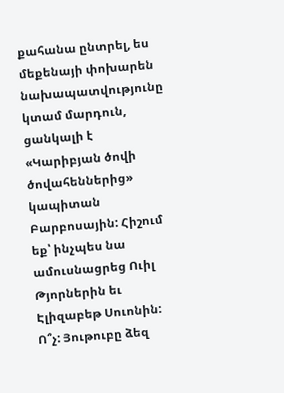քահանա ընտրել, ես մեքենայի փոխարեն նախապատվությունը կտամ մարդուն, ցանկալի է «Կարիբյան ծովի ծովահեններից» կապիտան Բարբոսային: Հիշում եք՝ ինչպես նա ամուսնացրեց Ուիլ Թյորներին եւ Էլիզաբեթ Սուոնին: Ո՞չ: Յութուբը ձեզ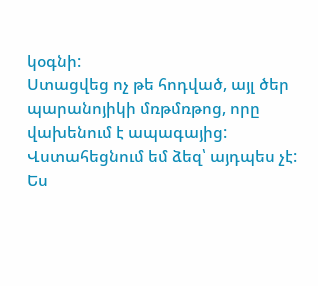կօգնի:
Ստացվեց ոչ թե հոդված, այլ ծեր պարանոյիկի մռթմռթոց, որը վախենում է ապագայից: Վստահեցնում եմ ձեզ՝ այդպես չէ: Ես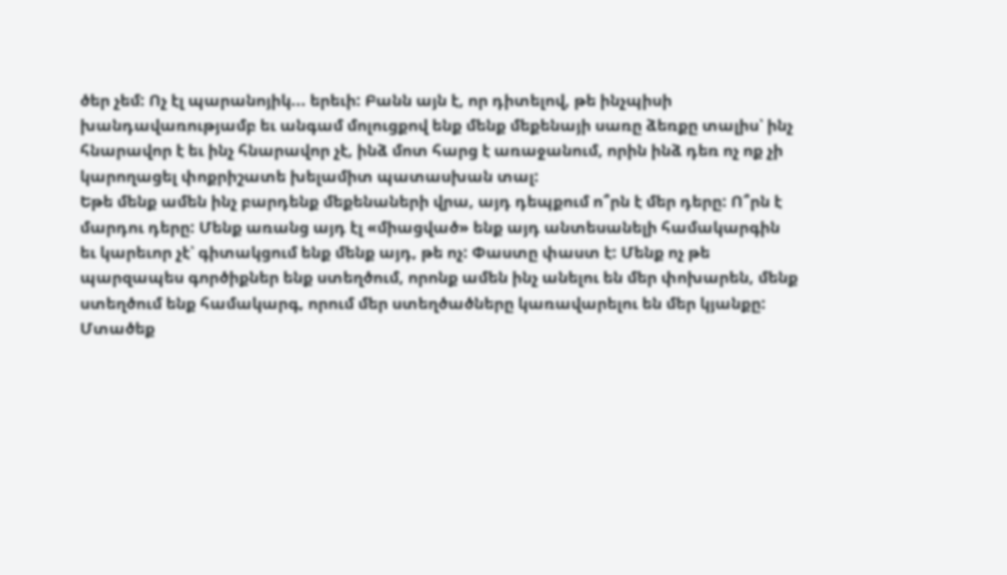ծեր չեմ: Ոչ էլ պարանոյիկ... երեւի: Բանն այն է, որ դիտելով, թե ինչպիսի խանդավառությամբ եւ անգամ մոլուցքով ենք մենք մեքենայի սառը ձեռքը տալիս՝ ինչ հնարավոր է եւ ինչ հնարավոր չէ, ինձ մոտ հարց է առաջանում, որին ինձ դեռ ոչ ոք չի կարողացել փոքրիշատե խելամիտ պատասխան տալ:
Եթե մենք ամեն ինչ բարդենք մեքենաների վրա, այդ դեպքում ո՞րն է մեր դերը: Ո՞րն է մարդու դերը: Մենք առանց այդ էլ «միացված» ենք այդ անտեսանելի համակարգին եւ կարեւոր չէ՝ գիտակցում ենք մենք այդ, թե ոչ: Փաստը փաստ է: Մենք ոչ թե պարզապես գործիքներ ենք ստեղծում, որոնք ամեն ինչ անելու են մեր փոխարեն, մենք ստեղծում ենք համակարգ, որում մեր ստեղծածները կառավարելու են մեր կյանքը: Մտածեք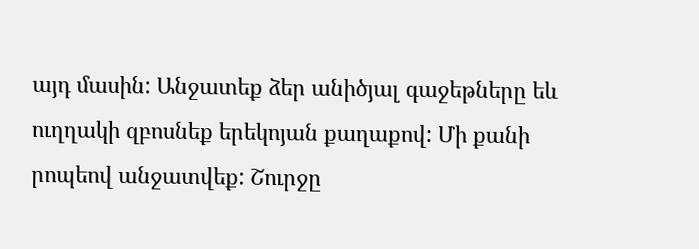այդ մասին: Անջատեք ձեր անիծյալ գաջեթները եև ուղղակի զբոսնեք երեկոյան քաղաքով: Մի քանի րոպեով անջատվեք: Շուրջը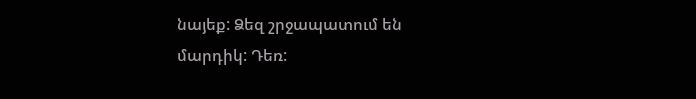նայեք: Ձեզ շրջապատում են մարդիկ: Դեռ: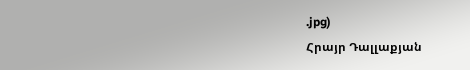.jpg)
Հրայր Դալլաքյան